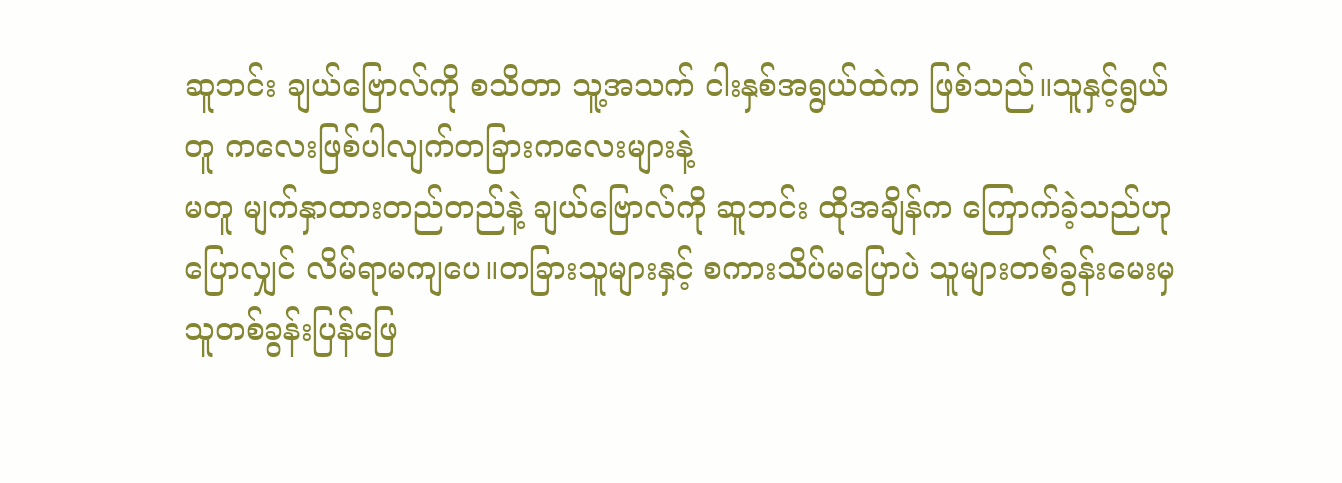ဆူဘင်း ချယ်ဗြောလ်ကို စသိတာ သူ့အသက် ငါးနှစ်အရွယ်ထဲက ဖြစ်သည်။သူနှင့်ရွယ်တူ ကလေးဖြစ်ပါလျက်တခြားကလေးများနဲ့
မတူ မျက်နှာထားတည်တည်နဲ့ ချယ်ဗြောလ်ကို ဆူဘင်း ထိုအချိန်က ကြောက်ခဲ့သည်ဟု
ပြောလျှင် လိမ်ရာမကျပေ။တခြားသူများနှင့် စကားသိပ်မပြောပဲ သူများတစ်ခွန်းမေးမှ သူတစ်ခွန်းပြန်ဖြေ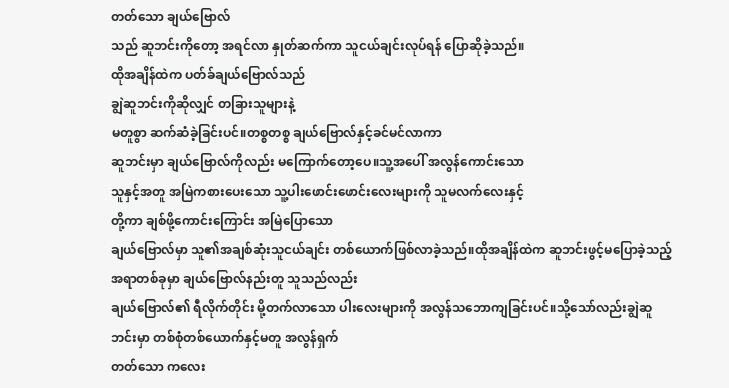တတ်သော ချယ်ဗြောလ်
သည် ဆူဘင်းကိုတော့ အရင်လာ နှုတ်ဆက်ကာ သူငယ်ချင်းလုပ်ရန် ပြောဆိုခဲ့သည်။
ထိုအချိန်ထဲက ပတ်ခ်ချယ်ဗြောလ်သည်
ချွဲဆူဘင်းကိုဆိုလျှင် တခြားသူများနဲ့
မတူစွာ ဆက်ဆံခဲ့ခြင်းပင်။တစ္စတစ္စ ချယ်ဗြောလ်နှင့်ခင်မင်လာကာ
ဆူဘင်းမှာ ချယ်ဗြောလ်ကိုလည်း မကြောက်တော့ပေ။သူ့အပေါ် အလွန်ကောင်းသော
သူနှင့်အတူ အမြဲကစားပေးသော သူ့ပါးဖောင်းဖောင်းလေးများကို သူမလက်လေးနှင့်
တို့ကာ ချစ်ဖို့ကောင်းကြောင်း အမြဲပြောသော
ချယ်ဗြောလ်မှာ သူ၏အချစ်ဆုံးသူငယ်ချင်း တစ်ယောက်ဖြစ်လာခဲ့သည်။ထိုအချိန်ထဲက ဆူဘင်းဖွင့်မပြောခဲ့သည့် အရာတစ်ခုမှာ ချယ်ဗြောလ်နည်းတူ သူသည်လည်း
ချယ်ဗြောလ်၏ ရီလိုက်တိုင်း မို့တက်လာသော ပါးလေးများကို အလွန်သဘောကျခြင်းပင်။သို့သော်လည်းချွဲဆူဘင်းမှာ တစ်စုံတစ်ယောက်နှင့်မတူ အလွန်ရှက်
တတ်သော ကလေး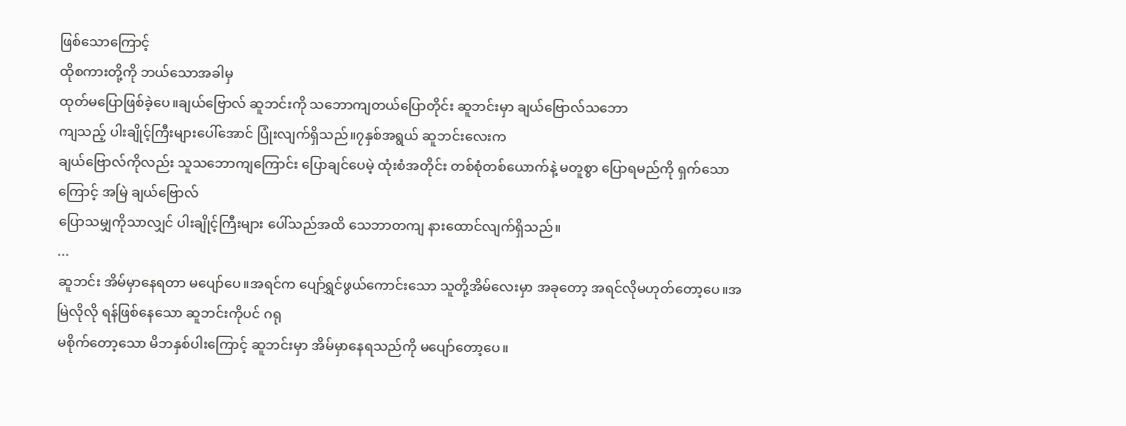ဖြစ်သောကြောင့်
ထိုစကားတို့ကို ဘယ်သောအခါမှ
ထုတ်မပြောဖြစ်ခဲ့ပေ။ချယ်ဗြောလ် ဆူဘင်းကို သဘောကျတယ်ပြောတိုင်း ဆူဘင်းမှာ ချယ်ဗြောလ်သဘော
ကျသည့် ပါးချိုင့်ကြီးများပေါ်အောင် ပြုံးလျက်ရှိသည်။၇နှစ်အရွယ် ဆူဘင်းလေးက
ချယ်ဗြောလ်ကိုလည်း သူသဘောကျကြောင်း ပြောချင်ပေမဲ့ ထုံးစံအတိုင်း တစ်စုံတစ်ယောက်နဲ့ မတူစွာ ပြောရမည်ကို ရှက်သောကြောင့် အမြဲ ချယ်ဗြောလ်
ပြောသမျှကိုသာလျှင် ပါးချိုင့်ကြီးများ ပေါ်သည်အထိ သေဘာတကျ နားထောင်လျက်ရှိသည်။
...
ဆူဘင်း အိမ်မှာနေရတာ မပျော်ပေ။အရင်က ပျော်ရွှင်ဖွယ်ကောင်းသော သူတို့အိမ်လေးမှာ အခုတော့ အရင်လိုမဟုတ်တော့ပေ။အမြဲလိုလို ရန်ဖြစ်နေသော ဆူဘင်းကိုပင် ဂရု
မစိုက်တော့သော မိဘနှစ်ပါးကြောင့် ဆူဘင်းမှာ အိမ်မှာနေရသည်ကို မပျော်တော့ပေ။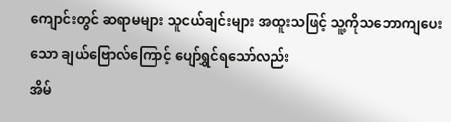ကျောင်းတွင် ဆရာမများ သူငယ်ချင်းများ အထူးသဖြင့် သူ့ကိုသဘောကျပေးသော ချယ်ဗြောလ်ကြောင့် ပျော်ရွှင်ရသော်လည်း
အိမ်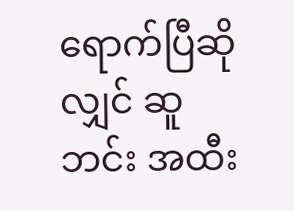ရောက်ပြီဆိုလျှင် ဆူဘင်း အထီး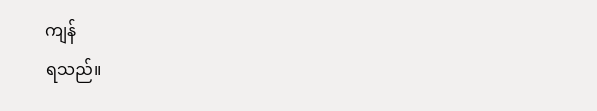ကျန်
ရသည်။